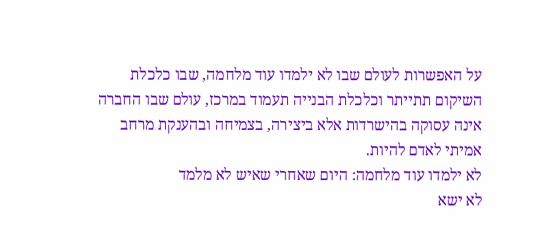על האפשרות לעולם שבו לא ילמדו עוד מלחמה, שבו כלכלת השיקום תתייתר וכלכלת הבנייה תעמוד במרכז, עולם שבו החברה אינה עסוקה בהישרדות אלא ביצירה, בצמיחה ובהענקת מרחב אמיתי לאדם להיות.
לא ילמדו עוד מלחמה: היום שאחרי שאיש לא מלמד
לא ישא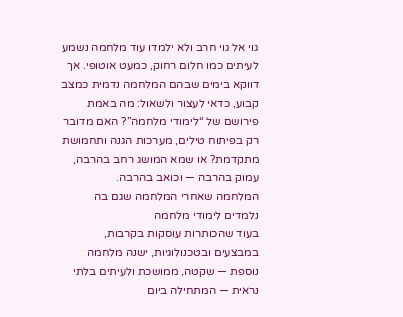גוי אל גוי חרב ולא ילמדו עוד מלחמה נשמע לעיתים כמו חלום רחוק, כמעט אוטופי. אך דווקא בימים שבהם המלחמה נדמית כמצב קבוע, כדאי לעצור ולשאול: מה באמת פירושם של “לימודי מלחמה”? האם מדובר רק בפיתוח טילים, מערכות הגנה ותחמושת מתקדמת? או שמא המושג רחב בהרבה, עמוק בהרבה — וכואב בהרבה.
המלחמה שאחרי המלחמה שגם בה נלמדים לימודי מלחמה
בעוד שהכותרות עוסקות בקרבות, במבצעים ובטכנולוגיות, ישנה מלחמה נוספת — שקטה, ממושכת ולעיתים בלתי נראית — המתחילה ביום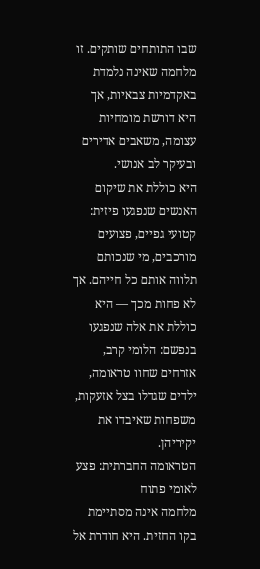שבו התותחים שותקים. זו מלחמה שאינה נלמדת באקדמיות צבאיות, אך היא דורשת מומחיות עצומה, משאבים אדירים ובעיקר לב אנושי.
היא כוללת את שיקום האנשים שנפגעו פיזית: קטועי גפיים, פצועים מורכבים, מי שנכותם תלווה אותם כל חייהם. אך לא פחות מכך — היא כוללת את אלה שנפגעו בנפשם: הלומי קרב, אזרחים שחוו טראומה, ילדים שגדלו בצל אזעקות, משפחות שאיבדו את יקיריהן.
הטראומה החברתית: פצע לאומי פתוח
מלחמה אינה מסתיימת בקו החזית. היא חודרת אל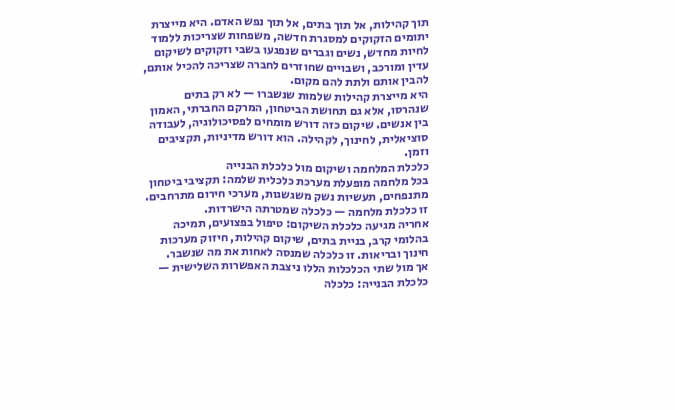תוך קהילות, אל תוך בתים, אל תוך נפש האדם. היא מייצרת יתומים הזקוקים למסגרת חדשה, משפחות שצריכות ללמוד לחיות מחדש, נשים וגברים שנפגעו בשבי וזקוקים לשיקום עדין ומורכב, ושבויים שחוזרים לחברה שצריכה להכיל אותם, להבין אותם ולתת להם מקום.
היא מייצרת קהילות שלמות שנשברו — לא רק בתים שנהרסו, אלא גם תחושת הביטחון, המרקם החברתי, האמון בין אנשים. שיקום כזה דורש מומחים לפסיכולוגיה, לעבודה סוציאלית, לחינוך, לקהילה. הוא דורש מדיניות, תקציבים וזמן.
כלכלת המלחמה ושיקום מול כלכלת הבנייה
בכל מלחמה מופעלת מערכת כלכלית שלמה: תקציבי ביטחון מתנפחים, תעשיות נשק משגשגות, מערכי חירום מתרחבים. זו כלכלת מלחמה — כלכלה שמטרתה הישרדות.
אחריה מגיעה כלכלת השיקום: טיפול בפצועים, תמיכה בהלומי קרב, בניית בתים, שיקום קהילות, חיזוק מערכות חינוך ובריאות. זו כלכלה שמנסה לאחות את מה שנשבר.
אך מול שתי הכלכלות הללו ניצבת האפשרות השלישית — כלכלת הבנייה: כלכלה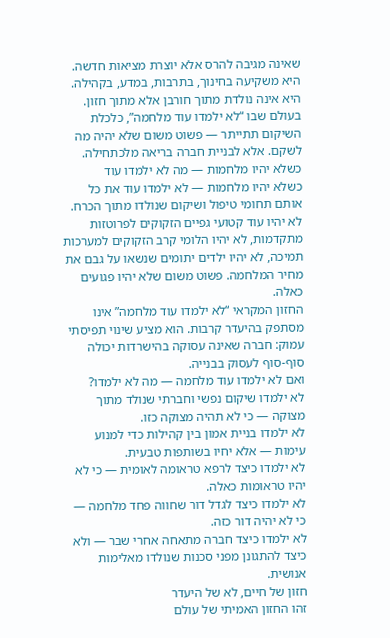שאינה מגיבה להרס אלא יוצרת מציאות חדשה. היא משקיעה בחינוך, בתרבות, במדע, בקהילה. היא אינה נולדת מתוך חורבן אלא מתוך חזון.
בעולם שבו “לא ילמדו עוד מלחמה”, כלכלת השיקום תתייתר — פשוט משום שלא יהיה מה לשקם. אלא לבניית חברה בריאה מלכתחילה.
כשלא יהיו מלחמות — מה לא ילמדו עוד
כשלא יהיו מלחמות — לא ילמדו עוד את כל אותם תחומי טיפול ושיקום שנולדו מתוך הכרח. לא יהיו עוד קטועי גפיים הזקוקים לפרוטזות מתקדמות, לא יהיו הלומי קרב הזקוקים למערכות תמיכה, לא יהיו ילדים יתומים שנשאו על גבם את מחיר המלחמה. פשוט משום שלא יהיו פגועים כאלה.
החזון המקראי “לא ילמדו עוד מלחמה” אינו מסתפק בהיעדר קרבות. הוא מציע שינוי תפיסתי עמוק: חברה שאינה עסוקה בהישרדות יכולה סוף‑סוף לעסוק בבנייה.
ואם לא ילמדו עוד מלחמה — מה לא ילמדו?
לא ילמדו שיקום נפשי וחברתי שנולד מתוך מצוקה — כי לא תהיה מצוקה כזו.
לא ילמדו בניית אמון בין קהילות כדי למנוע עימות — אלא יחיו בשותפות טבעית.
לא ילמדו כיצד לרפא טראומה לאומית — כי לא יהיו טראומות כאלה.
לא ילמדו כיצד לגדל דור שחווה פחד מלחמה — כי לא יהיה דור כזה.
לא ילמדו כיצד חברה מתאחה אחרי שבר — ולא כיצד להתגונן מפני סכנות שנולדו מאלימות אנושית.
חזון של חיים, לא של היעדר
זהו החזון האמיתי של עולם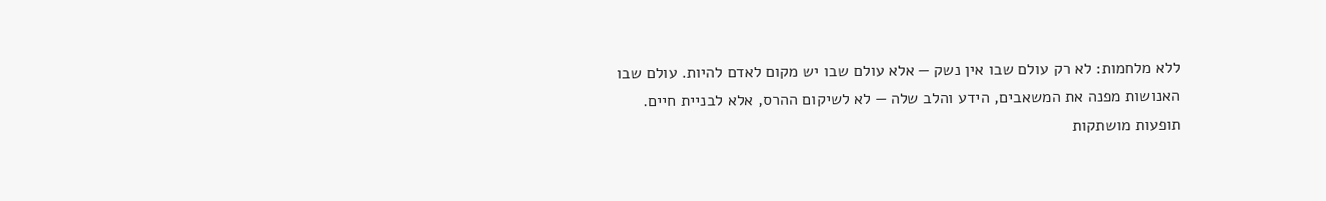ללא מלחמות: לא רק עולם שבו אין נשק — אלא עולם שבו יש מקום לאדם להיות. עולם שבו האנושות מפנה את המשאבים, הידע והלב שלה — לא לשיקום ההרס, אלא לבניית חיים.
תופעות מושתקות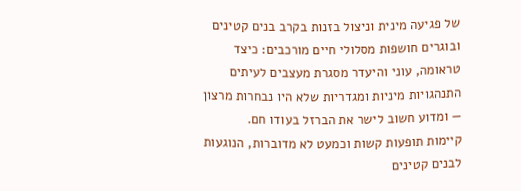של פגיעה מינית וניצול בזנות בקרב בנים קטינים ובוגרים חושפות מסלולי חיים מורכבים: כיצד טראומה, עוני והיעדר מסגרת מעצבים לעיתים התנהגויות מיניות ומגדריות שלא היו נבחרות מרצון — ומדוע חשוב לישר את הברזל בעודו חם.
קיימות תופעות קשות וכמעט לא מדוברות, הנוגעות לבנים קטינים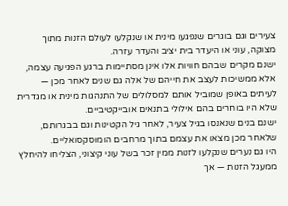צעירים וגם בוגרים שנפגעו מינית או שנקלעו לעולם הזנות מתוך מצוקה, עוני או היעדר בית יציב והעדר עזרה.
ישנם מקרים שבהם חוויות אלו אינן מסתיימות ברגע הפגיעה עצמה, אלא ממשיכות לעצב את חייהם של אלה גם שנים לאחר מכן — לעיתים באופן שמוביל אותם למסלולים של התנהגות מינית או מגדרית שלא היו בוחרים בהם אילולי בתנאים אובייקטיביים.
ישנם בנים שנאנסו בגיל צעיר, לאחר גיל הקטינות וגם בבגרותם, שלאחר מכן מצאו את עצמם בתוך מרחבים הומוסקסואליים.
היו גם נערים שנקלעו לזנות ממין זכר בשל עוני קיצוני, הצליחו להיחלץ ממעגל הזנות — אך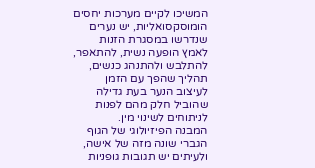המשיכו לקיים מערכות יחסים הומוסקסואליות, יש נערים שנדרשו במסגרת הזנות לאמץ הופעה נשית, להתאפר, להתלבש ולהתנהג כנשים, תהליך שהפך עם הזמן לעיצוב הנער בעת גדילה שהוביל חלק מהם לפנות לניתוחים לשינוי מין.
המבנה הפיזיולוגי של הגוף הגברי שונה מזה של אישה, ולעיתים יש תגובות גופניות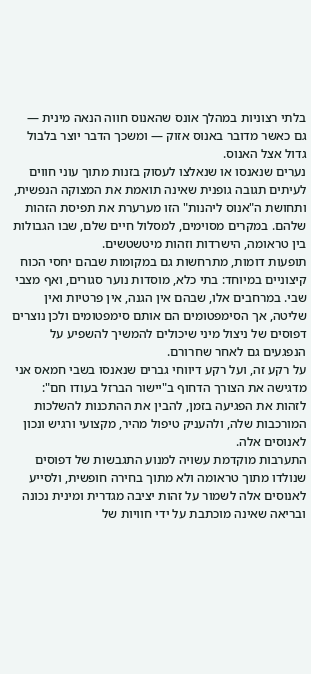בלתי רצוניות במהלך אונס שהאנוס חווה הנאה מינית — גם כאשר מדובר באנוס אזוק — ומשכך הדבר יוצר בלבול גדול אצל האנוס.
נערים שנאנסו או שנאלצו לעסוק בזנות מתוך עוני חווים לעיתים תגובה גופנית שאינה תואמת את המצוקה הנפשית, ותחושת ה"אנוס ליהנות" הזו מערערת את תפיסת הזהות שלהם. במקרים מסוימים, למסלול חיים שלם, שבו הגבולות בין טראומה, הישרדות וזהות מיטשטשים.
תופעות דומות, מתרחשות גם במקומות שבהם יחסי הכוח קיצוניים במיוחד: בתי כלא, מוסדות נוער סגורים, ואף מצבי שבי. במרחבים אלו, שבהם אין הגנה, אין פרטיות ואין שליטה, אך הסימפטומים הם אותם סימפטומים ולכן נוצרים דפוסים של ניצול מיני שיכולים להמשיך להשפיע על הנפגעים גם לאחר שחרורם.
על רקע זה, ועל רקע דיווחי גברים שנאנסו בשבי חמאס אני מדגישה את הצורך הדחוף ב"יישור הברזל בעודו חם": לזהות את הפגיעה בזמן, להבין את ההתכנות להשלכות המורכבות שלה, ולהעניק טיפול מהיר, מקצועי ורגיש ונכון לאנוסים אלה.
התערבות מוקדמת עשויה למנוע התגבשות של דפוסים שנולדו מתוך טראומה ולא מתוך בחירה חופשית, ולסייע לאנוסים אלה לשמור על זהות יציבה מגדרית ומינית נכונה ובריאה שאינה מוכתבת על ידי חוויות של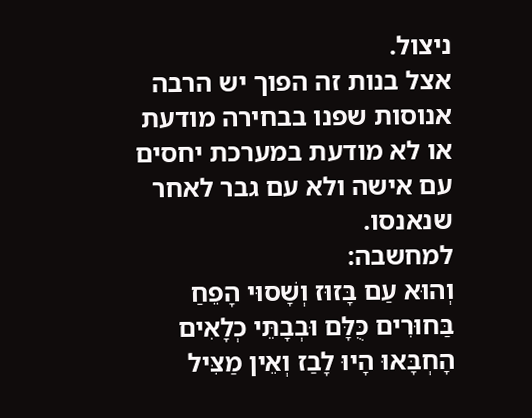ניצול.
אצל בנות זה הפוך יש הרבה אנוסות שפנו בבחירה מודעת או לא מודעת במערכת יחסים עם אישה ולא עם גבר לאחר שנאנסו.
למחשבה:
וְהוּא עַם בָּזוּז וְשָׁסוּי הָפֵחַ בַּחוּרִים כֻּלָּם וּבְבָתֵּי כְלָאִים הָחְבָּאוּ הָיוּ לָבַז וְאֵין מַצִּיל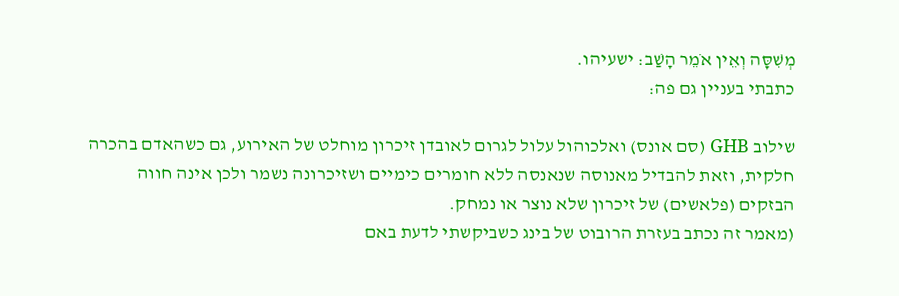מְשִׁסָּה וְאֵין אֹמֵר הָשַׁב: ישעיהו.
כתבתי בעניין גם פה:

שילוב GHB (סם אונס) ואלכוהול עלול לגרום לאובדן זיכרון מוחלט של האירוע, גם כשהאדם בהכרה חלקית, וזאת להבדיל מאנוסה שנאנסה ללא חומרים כימיים ושזיכרונה נשמר ולכן אינה חווה הבזקים (פלאשים) של זיכרון שלא נוצר או נמחק.
(מאמר זה נכתב בעזרת הרובוט של בינג כשביקשתי לדעת באם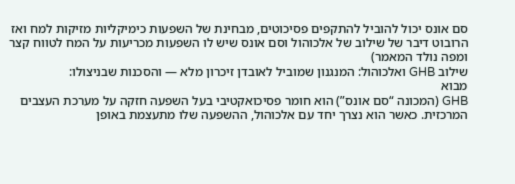סם אונס יכול להוביל להתקפים פסיכוטים, מבחינת של השפעות כימיקליות מזיקות למח ואז הרובוט דיבר של שילוב של אלכוהול וסם אונס שיש לו השפעות מכריעות על המח לטווח קצר ומפה נולד המאמר)
שילוב GHB ואלכוהול: המנגנון שמוביל לאובדן זיכרון מלא — והסכנות שבניצולו:
מבוא
GHB (המכונה “סם אונס”) הוא חומר פסיכואקטיבי בעל השפעה חזקה על מערכת העצבים המרכזית. כאשר הוא נצרך יחד עם אלכוהול, ההשפעה שלו מתעצמת באופן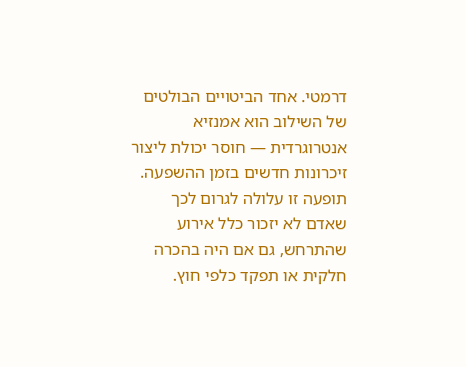דרמטי. אחד הביטויים הבולטים של השילוב הוא אמנזיא אנטרוגרדית — חוסר יכולת ליצור זיכרונות חדשים בזמן ההשפעה. תופעה זו עלולה לגרום לכך שאדם לא יזכור כלל אירוע שהתרחש, גם אם היה בהכרה חלקית או תפקד כלפי חוץ.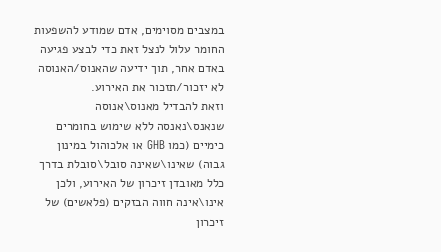במצבים מסוימים, אדם שמודע להשפעות החומר עלול לנצל זאת כדי לבצע פגיעה באדם אחר, תוך ידיעה שהאנוס/האנוסה לא יזכור/תזכור את האירוע.
וזאת להבדיל מאנוס\אנוסה שנאנס\נאנסה ללא שימוש בחומרים כימיים (כמו GHB או אלכוהול במינון גבוה) שאינו\שאינה סובל\סובלת בדרך כלל מאובדן זיכרון של האירוע, ולכן אינו\אינה חווה הבזקים (פלאשים) של זיכרון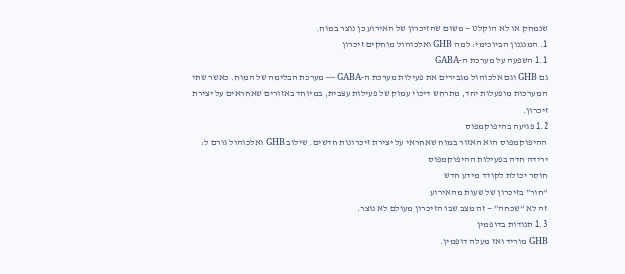שנמחק או לא הוקלט — משום שהזיכרון של האירוע כן נוצר במוח.
1. המנגנון הביוכימי: למה GHB ואלכוהול מוחקים זיכרון
1.1 השפעה על מערכת ה‑GABA
גם GHB וגם אלכוהול מגבירים את פעילות מערכת ה‑GABA — מערכת הבלימה של המוח. כאשר שתי המערכות מופעלות יחד, מתרחש דיכוי עמוק של פעילות עצבית, במיוחד באזורים שאחראים על יצירת זיכרון.
1.2 פגיעה בהיפוקמפוס
ההיפוקמפוס הוא האזור במוח שאחראי על יצירת זיכרונות חדשים. שילוב GHB ואלכוהול גורם ל:
ירידה חדה בפעילות ההיפוקמפוס
חוסר יכולת לקודד מידע חדש
“חור” בזיכרון של שעות מהאירוע
זה לא “שכחה” — זה מצב שבו הזיכרון מעולם לא נוצר.
1.3 תנודות בדופמין
GHB מוריד ואז מעלה דופמין.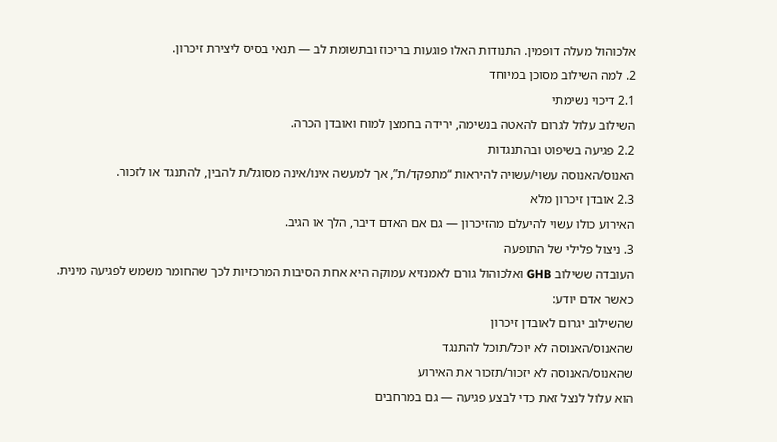אלכוהול מעלה דופמין. התנודות האלו פוגעות בריכוז ובתשומת לב — תנאי בסיס ליצירת זיכרון.
2. למה השילוב מסוכן במיוחד
2.1 דיכוי נשימתי
השילוב עלול לגרום להאטה בנשימה, ירידה בחמצן למוח ואובדן הכרה.
2.2 פגיעה בשיפוט ובהתנגדות
האנוס/האנוסה עשוי/עשויה להיראות “מתפקד/ת”, אך למעשה אינו/אינה מסוגל/ת להבין, להתנגד או לזכור.
2.3 אובדן זיכרון מלא
האירוע כולו עשוי להיעלם מהזיכרון — גם אם האדם דיבר, הלך או הגיב.
3. ניצול פלילי של התופעה
העובדה ששילוב GHB ואלכוהול גורם לאמנזיא עמוקה היא אחת הסיבות המרכזיות לכך שהחומר משמש לפגיעה מינית.
כאשר אדם יודע:
שהשילוב יגרום לאובדן זיכרון
שהאנוס/האנוסה לא יוכל/תוכל להתנגד
שהאנוס/האנוסה לא יזכור/תזכור את האירוע
הוא עלול לנצל זאת כדי לבצע פגיעה — גם במרחבים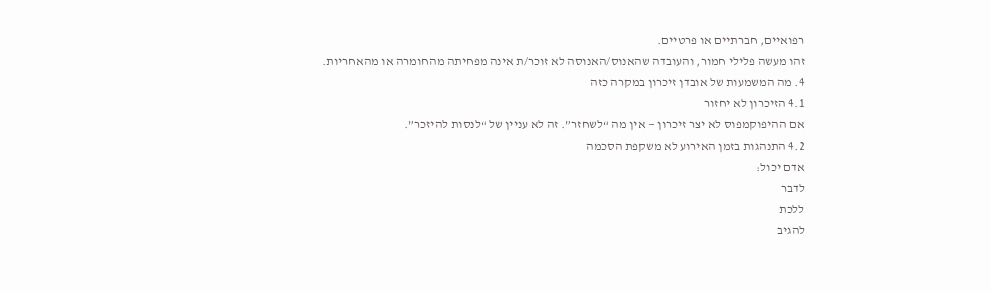רפואיים, חברתיים או פרטיים.
זהו מעשה פלילי חמור, והעובדה שהאנוס/האנוסה לא זוכר/ת אינה מפחיתה מהחומרה או מהאחריות.
4. מה המשמעות של אובדן זיכרון במקרה כזה
4.1 הזיכרון לא יחזור
אם ההיפוקמפוס לא יצר זיכרון — אין מה “לשחזר”. זה לא עניין של “לנסות להיזכר”.
4.2 התנהגות בזמן האירוע לא משקפת הסכמה
אדם יכול:
לדבר
ללכת
להגיב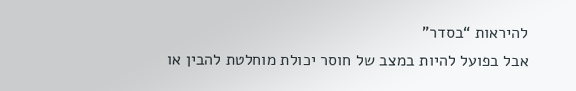להיראות “בסדר”
אבל בפועל להיות במצב של חוסר יכולת מוחלטת להבין או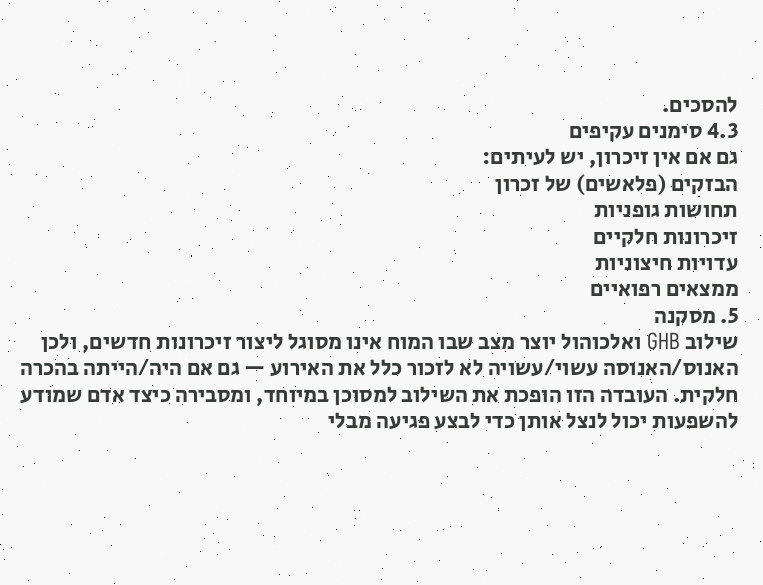להסכים.
4.3 סימנים עקיפים
גם אם אין זיכרון, יש לעיתים:
הבזקים (פלאשים) של זכרון
תחושות גופניות
זיכרונות חלקיים
עדויות חיצוניות
ממצאים רפואיים
5. מסקנה
שילוב GHB ואלכוהול יוצר מצב שבו המוח אינו מסוגל ליצור זיכרונות חדשים, ולכן האנוס/האנוסה עשוי/עשויה לא לזכור כלל את האירוע — גם אם היה/הייתה בהכרה חלקית. העובדה הזו הופכת את השילוב למסוכן במיוחד, ומסבירה כיצד אדם שמודע להשפעות יכול לנצל אותן כדי לבצע פגיעה מבלי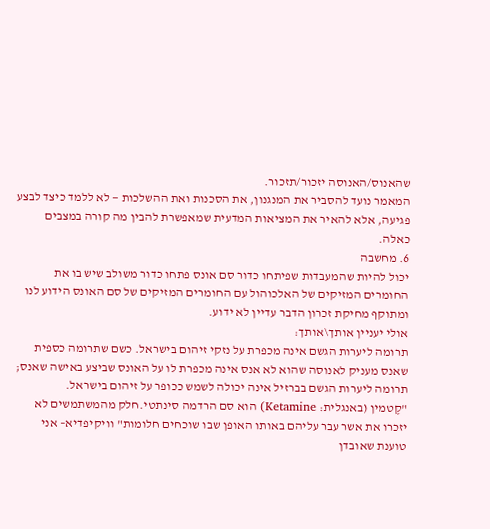שהאנוס/האנוסה יזכור/תזכור.
המאמר נועד להסביר את המנגנון, את הסכנות ואת ההשלכות — לא ללמד כיצד לבצע פגיעה, אלא להאיר את המציאות המדעית שמאפשרת להבין מה קורה במצבים כאלה.
6. מחשבה
יכול להיות שהמעבדות שפיתחו כדור סם אונס פתחו כדור משולב שיש בו את החומרים המזיקים של האלכוהול עם החומרים המזיקים של סם האונס הידוע לנו ומתוקף מחיקת זכרון הדבר עדיין לא ידוע.
אולי יעניין אותך\אותך:
תרומה ליערות הגשם אינה מכפרת על נזקי זיהום בישראל. כשם שתרומה כספית שאנס מעניק לאנוסה שהוא לא אנס אינה מכפרת לו על האונס שביצע באישה שאנס; תרומה ליערות הגשם בברזיל אינה יכולה לשמש ככופר על זיהום בישראל.
"קֶטמין (באנגלית: Ketamine) הוא סם הרדמה סינתטי.חלק מהמשתמשים לא יזכרו את אשר עבר עליהם באותו האופן שבו שוכחים חלומות" וויקיפדיא– אני טוענת שאובדן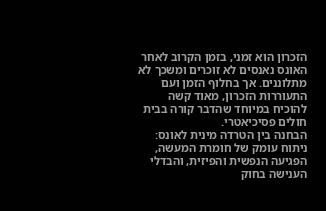הזכרון הוא זמני, בזמן הקרוב לאחר האונס נאנסים לא זוכרים ומשכך לא מתלוננים. אך בחלוף הזמן ועם התעוררות הזכרון, מאוד קשה להוכיח במיוחד שהדבר קורה בבית חולים פסיכיאטרי.
הבחנה בין הטרדה מינית לאונס: ניתוח עומק של חומרת המעשה, הפגיעה הנפשית והפיזית, והבדלי הענישה בחוק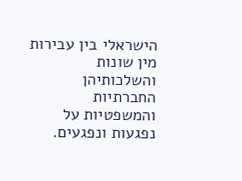הישראלי בין עבירות מין שונות והשלכותיהן החברתיות והמשפטיות על נפגעות ונפגעים.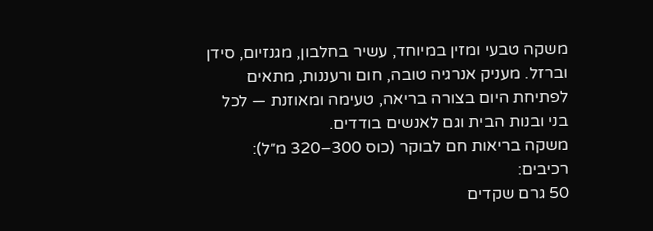משקה טבעי ומזין במיוחד, עשיר בחלבון, מגנזיום, סידן וברזל. מעניק אנרגיה טובה, חום ורעננות, מתאים לפתיחת היום בצורה בריאה, טעימה ומאוזנת — לכל בני ובנות הבית וגם לאנשים בודדים.
משקה בריאות חם לבוקר (כוס 300–320 מ״ל):
רכיבים:
50 גרם שקדים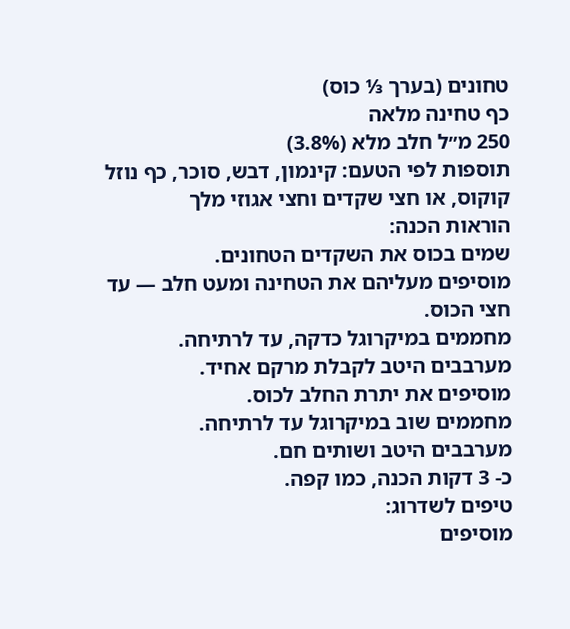טחונים (בערך ⅓ כוס)
כף טחינה מלאה
250 מ״ל חלב מלא (3.8%)
תוספות לפי הטעם: קינמון, דבש, סוכר, כף נוזל קוקוס, או חצי שקדים וחצי אגוזי מלך
הוראות הכנה:
שמים בכוס את השקדים הטחונים.
מוסיפים מעליהם את הטחינה ומעט חלב — עד חצי הכוס.
מחממים במיקרוגל כדקה, עד לרתיחה.
מערבבים היטב לקבלת מרקם אחיד.
מוסיפים את יתרת החלב לכוס.
מחממים שוב במיקרוגל עד לרתיחה.
מערבבים היטב ושותים חם.
כ- 3 דקות הכנה, כמו קפה.
טיפים לשדרוג:
מוסיפים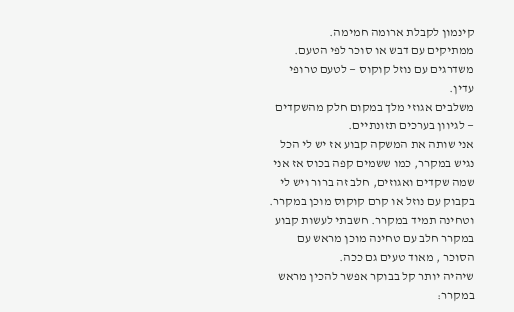קינמון לקבלת ארומה חמימה.
ממתיקים עם דבש או סוכר לפי הטעם.
משדרגים עם נוזל קוקוס — לטעם טרופי עדין.
משלבים אגוזי מלך במקום חלק מהשקדים — לגיוון בערכים תזונתיים.
אני שותה את המשקה קבוע אז יש לי הכל נגיש במקרר, כמו ששמים קפה בכוס אז אני שמה שקדים ואגוזים, חלב זה ברור ויש לי בקבוק עם נוזל או קרם קוקוס מוכן במקרר. וטחינה תמיד במקרר. חשבתי לעשות קבוע במקרר חלב עם טחינה מוכן מראש עם הסוכר , מאוד טעים גם ככה.
שיהיה יותר קל בבוקר אפשר להכין מראש במקרר: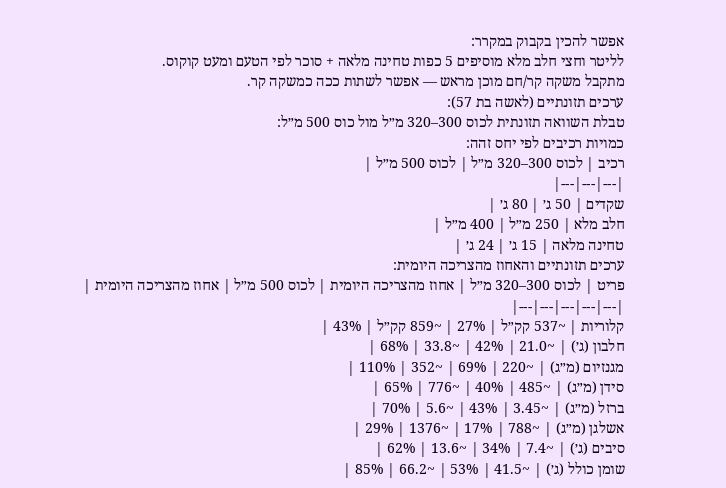אפשר להכין בקבוק במקרר:
לליטר וחצי חלב מלא מוסיפים 5 כפות טחינה מלאה + סוכר לפי הטעם ומעט קוקוס.
מתקבל משקה קר/חם מוכן מראש — אפשר לשתות ככה כמשקה קר.
ערכים תזונתיים (לאשה בת 57):
טבלת השוואה תזונתית לכוס 300–320 מ״ל מול כוס 500 מ״ל:
כמויות רכיבים לפי יחס זהה:
רכיב | לכוס 300–320 מ״ל | לכוס 500 מ״ל |
|---|---|---|
שקדים | 50 ג׳ | 80 ג׳ |
חלב מלא | 250 מ״ל | 400 מ״ל |
טחינה מלאה | 15 ג׳ | 24 ג׳ |
ערכים תזונתיים והאחוז מהצריכה היומית:
פריט | לכוס 300–320 מ״ל | אחוז מהצריכה היומית | לכוס 500 מ״ל | אחוז מהצריכה היומית |
|---|---|---|---|---|
קלוריות | ~537 קק״ל | 27% | ~859 קק״ל | 43% |
חלבון (ג׳) | ~21.0 | 42% | ~33.8 | 68% |
מגנזיום (מ״ג) | ~220 | 69% | ~352 | 110% |
סידן (מ״ג) | ~485 | 40% | ~776 | 65% |
ברזל (מ״ג) | ~3.45 | 43% | ~5.6 | 70% |
אשלגן (מ״ג) | ~788 | 17% | ~1376 | 29% |
סיבים (ג׳) | ~7.4 | 34% | ~13.6 | 62% |
שומן כולל (ג׳) | ~41.5 | 53% | ~66.2 | 85% |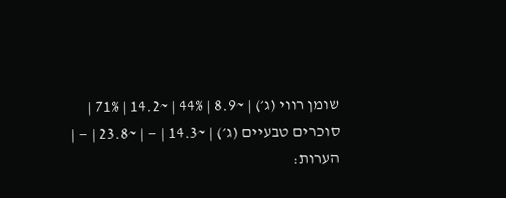שומן רווי (ג׳) | ~8.9 | 44% | ~14.2 | 71% |
סוכרים טבעיים (ג׳) | ~14.3 | — | ~23.8 | — |
הערות: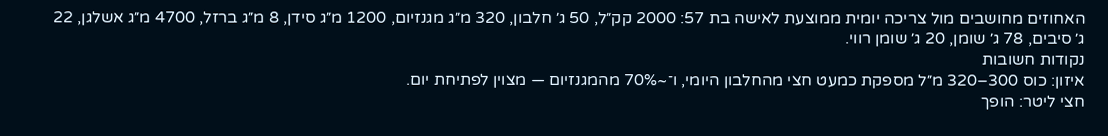האחוזים מחושבים מול צריכה יומית ממוצעת לאישה בת 57: 2000 קק״ל, 50 ג׳ חלבון, 320 מ״ג מגנזיום, 1200 מ״ג סידן, 8 מ״ג ברזל, 4700 מ״ג אשלגן, 22 ג׳ סיבים, 78 ג׳ שומן, 20 ג׳ שומן רווי.
נקודות חשובות
איזון: כוס 300–320 מ״ל מספקת כמעט חצי מהחלבון היומי, ו־~70% מהמגנזיום — מצוין לפתיחת יום.
חצי ליטר: הופך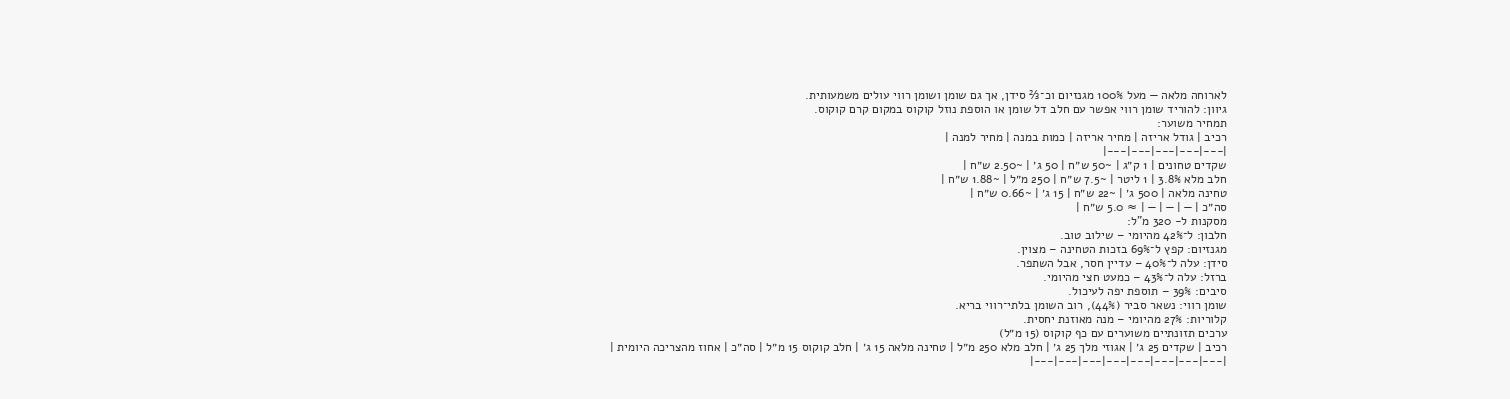לארוחה מלאה — מעל 100% מגנזיום וכ־⅔ סידן, אך גם שומן ושומן רווי עולים משמעותית.
גיוון: להוריד שומן רווי אפשר עם חלב דל שומן או הוספת נוזל קוקוס במקום קרם קוקוס.
תמחיר משוער:
רכיב | גודל אריזה | מחיר אריזה | כמות במנה | מחיר למנה |
|---|---|---|---|---|
שקדים טחונים | 1 ק״ג | ~50 ש״ח | 50 ג׳ | ~2.50 ש״ח |
חלב מלא 3.8% | 1 ליטר | ~7.5 ש״ח | 250 מ״ל | ~1.88 ש״ח |
טחינה מלאה | 500 ג׳ | ~22 ש״ח | 15 ג׳ | ~0.66 ש״ח |
סה״כ | — | — | — | ≈ 5.0 ש״ח |
מסקנות ל- 320 מ"ל:
חלבון: ל־42% מהיומי – שילוב טוב.
מגנזיום: קפץ ל־69% בזכות הטחינה – מצוין.
סידן: עלה ל־40% – עדיין חסר, אבל השתפר.
ברזל: עלה ל־43% – כמעט חצי מהיומי.
סיבים: 39% – תוספת יפה לעיכול.
שומן רווי: נשאר סביר (44%), רוב השומן בלתי־רווי בריא.
קלוריות: 27% מהיומי – מנה מאוזנת יחסית.
ערכים תזונתיים משוערים עם כף קוקוס (15 מ״ל)
רכיב | שקדים 25 ג׳ | אגוזי מלך 25 ג׳ | חלב מלא 250 מ״ל | טחינה מלאה 15 ג׳ | חלב קוקוס 15 מ״ל | סה״כ | אחוז מהצריכה היומית |
|---|---|---|---|---|---|---|---|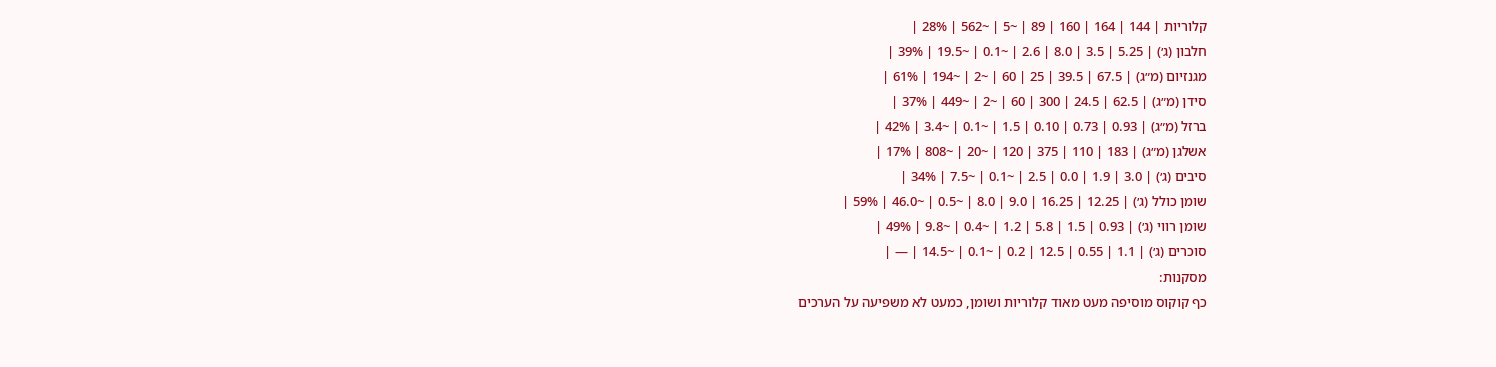קלוריות | 144 | 164 | 160 | 89 | ~5 | ~562 | 28% |
חלבון (ג׳) | 5.25 | 3.5 | 8.0 | 2.6 | ~0.1 | ~19.5 | 39% |
מגנזיום (מ״ג) | 67.5 | 39.5 | 25 | 60 | ~2 | ~194 | 61% |
סידן (מ״ג) | 62.5 | 24.5 | 300 | 60 | ~2 | ~449 | 37% |
ברזל (מ״ג) | 0.93 | 0.73 | 0.10 | 1.5 | ~0.1 | ~3.4 | 42% |
אשלגן (מ״ג) | 183 | 110 | 375 | 120 | ~20 | ~808 | 17% |
סיבים (ג׳) | 3.0 | 1.9 | 0.0 | 2.5 | ~0.1 | ~7.5 | 34% |
שומן כולל (ג׳) | 12.25 | 16.25 | 9.0 | 8.0 | ~0.5 | ~46.0 | 59% |
שומן רווי (ג׳) | 0.93 | 1.5 | 5.8 | 1.2 | ~0.4 | ~9.8 | 49% |
סוכרים (ג׳) | 1.1 | 0.55 | 12.5 | 0.2 | ~0.1 | ~14.5 | — |
מסקנות:
כף קוקוס מוסיפה מעט מאוד קלוריות ושומן, כמעט לא משפיעה על הערכים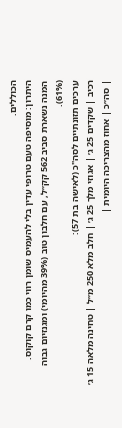הכוללים.
היתרון: מוסיפה טעם טרופי עדין בלי להעמיס שומן רווי כמו קרם קוקוס.
המנה נשארת סביב 562 קק״ל, עם חלבון טוב (39% מהיומי) ומגנזיום גבוה (61%).
ערכים תזונתיים לסה"כ (לאישה בת 57):
רכיב | שקדים 25 ג׳ | אגוזי מלך 25 ג׳ | חלב מלא 250 מ״ל | טחינה מלאה 15 ג׳ | סה״כ | אחוז מהצריכה היומית |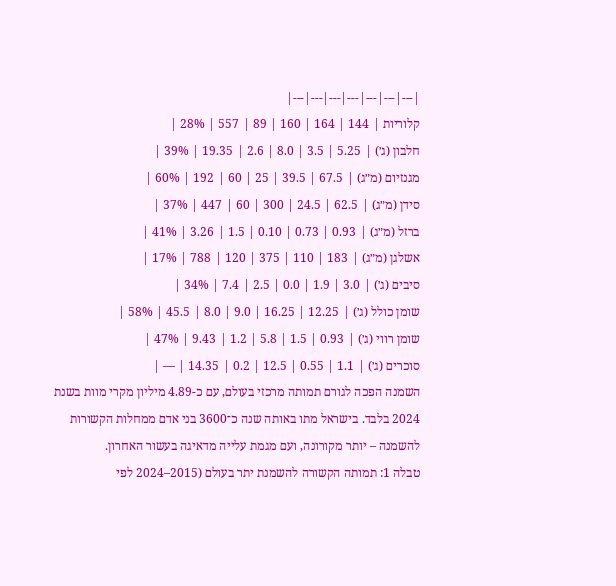|---|---|---|---|---|---|---|
קלוריות | 144 | 164 | 160 | 89 | 557 | 28% |
חלבון (ג׳) | 5.25 | 3.5 | 8.0 | 2.6 | 19.35 | 39% |
מגנזיום (מ״ג) | 67.5 | 39.5 | 25 | 60 | 192 | 60% |
סידן (מ״ג) | 62.5 | 24.5 | 300 | 60 | 447 | 37% |
ברזל (מ״ג) | 0.93 | 0.73 | 0.10 | 1.5 | 3.26 | 41% |
אשלגן (מ״ג) | 183 | 110 | 375 | 120 | 788 | 17% |
סיבים (ג׳) | 3.0 | 1.9 | 0.0 | 2.5 | 7.4 | 34% |
שומן כולל (ג׳) | 12.25 | 16.25 | 9.0 | 8.0 | 45.5 | 58% |
שומן רווי (ג׳) | 0.93 | 1.5 | 5.8 | 1.2 | 9.43 | 47% |
סוכרים (ג׳) | 1.1 | 0.55 | 12.5 | 0.2 | 14.35 | — |
השמנה הפכה לגורם תמותה מרכזי בעולם, עם כ-4.89 מיליון מקרי מוות בשנת 2024 בלבד. בישראל מתו באותה שנה כ־3600 בני אדם ממחלות הקשורות להשמנה – יותר מקורונה, ועם מגמת עלייה מדאיגה בעשור האחרון.
טבלה 1: תמותה הקשורה להשמנת יתר בעולם (2015–2024 לפי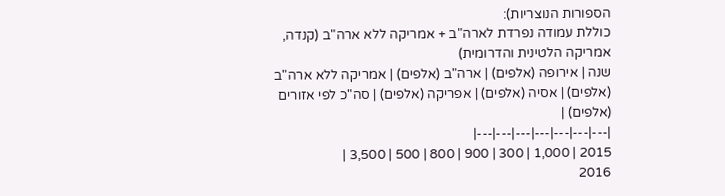הספורות הנוצריות):
כוללת עמודה נפרדת לארה"ב + אמריקה ללא ארה"ב (קנדה, אמריקה הלטינית והדרומית)
שנה | אירופה (אלפים) | ארה"ב (אלפים) | אמריקה ללא ארה"ב (אלפים) | אסיה (אלפים) | אפריקה (אלפים) | סה"כ לפי אזורים (אלפים) |
|---|---|---|---|---|---|---|
2015 | 1,000 | 300 | 900 | 800 | 500 | 3,500 |
2016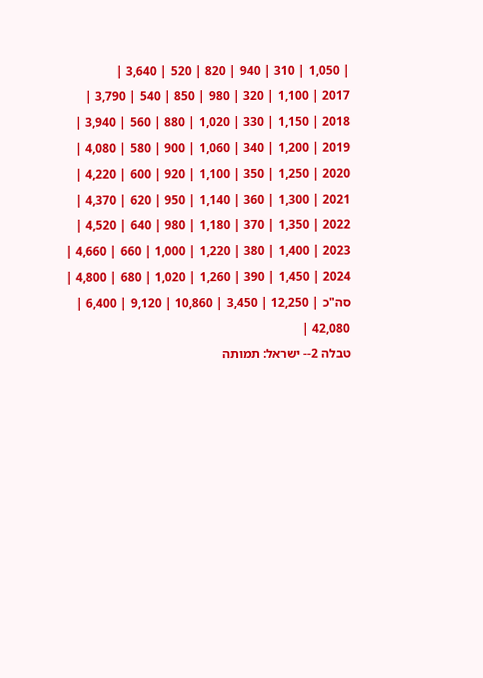| 1,050 | 310 | 940 | 820 | 520 | 3,640 |
2017 | 1,100 | 320 | 980 | 850 | 540 | 3,790 |
2018 | 1,150 | 330 | 1,020 | 880 | 560 | 3,940 |
2019 | 1,200 | 340 | 1,060 | 900 | 580 | 4,080 |
2020 | 1,250 | 350 | 1,100 | 920 | 600 | 4,220 |
2021 | 1,300 | 360 | 1,140 | 950 | 620 | 4,370 |
2022 | 1,350 | 370 | 1,180 | 980 | 640 | 4,520 |
2023 | 1,400 | 380 | 1,220 | 1,000 | 660 | 4,660 |
2024 | 1,450 | 390 | 1,260 | 1,020 | 680 | 4,800 |
סה"כ | 12,250 | 3,450 | 10,860 | 9,120 | 6,400 | 42,080 |
טבלה 2-- ישראל: תמותה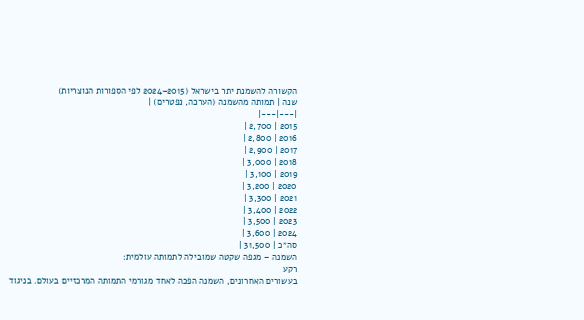הקשורה להשמנת יתר בישראל (2015–2024 לפי הספורות הנוצריות)
שנה | תמותה מהשמנה (הערכה, נפטרים) |
|---|---|
2015 | 2,700 |
2016 | 2,800 |
2017 | 2,900 |
2018 | 3,000 |
2019 | 3,100 |
2020 | 3,200 |
2021 | 3,300 |
2022 | 3,400 |
2023 | 3,500 |
2024 | 3,600 |
סה״כ | 31,500 |
השמנה – מגפה שקטה שמובילה לתמותה עולמית:
רקע
בעשורים האחרונים, השמנה הפכה לאחד מגורמי התמותה המרכזיים בעולם. בניגוד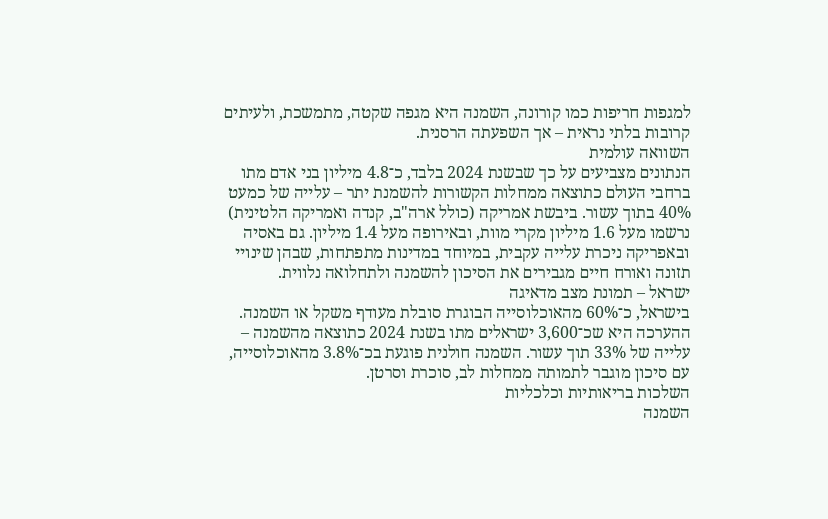למגפות חריפות כמו קורונה, השמנה היא מגפה שקטה, מתמשכת, ולעיתים קרובות בלתי נראית – אך השפעתה הרסנית.
השוואה עולמית
הנתונים מצביעים על כך שבשנת 2024 בלבד, כ־4.8 מיליון בני אדם מתו ברחבי העולם כתוצאה ממחלות הקשורות להשמנת יתר – עלייה של כמעט 40% בתוך עשור. ביבשת אמריקה (כולל ארה"ב, קנדה ואמריקה הלטינית) נרשמו מעל 1.6 מיליון מקרי מוות, ובאירופה מעל 1.4 מיליון. גם באסיה ובאפריקה ניכרת עלייה עקבית, במיוחד במדינות מתפתחות, שבהן שינויי תזונה ואורח חיים מגבירים את הסיכון להשמנה ולתחלואה נלווית.
ישראל – תמונת מצב מדאיגה
בישראל, כ־60% מהאוכלוסייה הבוגרת סובלת מעודף משקל או השמנה. ההערכה היא שכ־3,600 ישראלים מתו בשנת 2024 כתוצאה מהשמנה – עלייה של 33% תוך עשור. השמנה חולנית פוגעת בכ־3.8% מהאוכלוסייה, עם סיכון מוגבר לתמותה ממחלות לב, סוכרת וסרטן.
השלכות בריאותיות וכלכליות
השמנה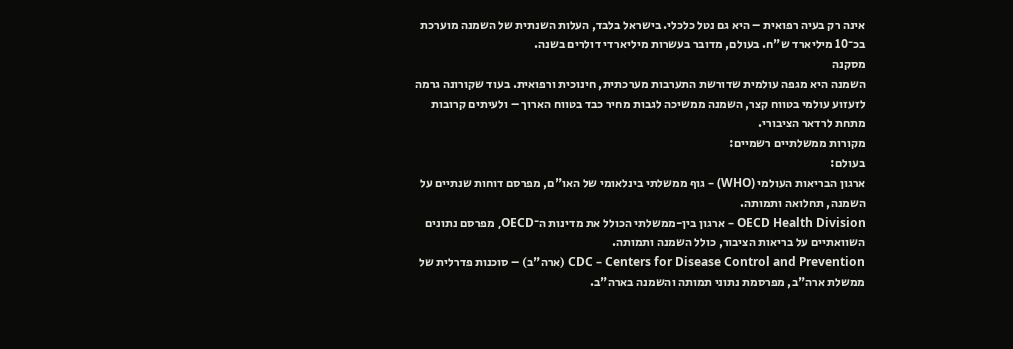אינה רק בעיה רפואית – היא גם נטל כלכלי. בישראל בלבד, העלות השנתית של השמנה מוערכת בכ־10 מיליארד ש"ח. בעולם, מדובר בעשרות מיליארדי דולרים בשנה.
מסקנה
השמנה היא מגפה עולמית שדורשת התערבות מערכתית, חינוכית ורפואית. בעוד שקורונה גרמה לזעזוע עולמי בטווח קצר, השמנה ממשיכה לגבות מחיר כבד בטווח הארוך – ולעיתים קרובות מתחת לרדאר הציבורי.
מקורות ממשלתיים רשמיים:
בעולם:
ארגון הבריאות העולמי (WHO) – גוף ממשלתי בינלאומי של האו"ם, מפרסם דוחות שנתיים על השמנה, תחלואה ותמותה.
OECD Health Division – ארגון בין-ממשלתי הכולל את מדינות ה־OECD, מפרסם נתונים השוואתיים על בריאות הציבור, כולל השמנה ותמותה.
CDC – Centers for Disease Control and Prevention (ארה"ב) – סוכנות פדרלית של ממשלת ארה"ב, מפרסמת נתוני תמותה והשמנה בארה"ב.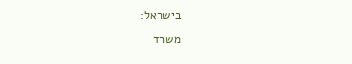בישראל:
משרד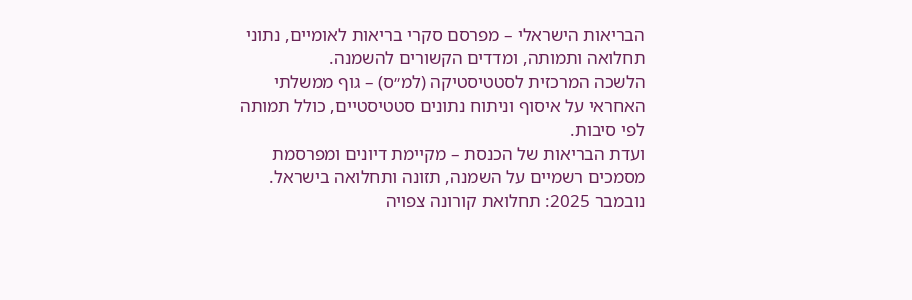הבריאות הישראלי – מפרסם סקרי בריאות לאומיים, נתוני תחלואה ותמותה, ומדדים הקשורים להשמנה.
הלשכה המרכזית לסטטיסטיקה (למ״ס) – גוף ממשלתי האחראי על איסוף וניתוח נתונים סטטיסטיים, כולל תמותה לפי סיבות.
ועדת הבריאות של הכנסת – מקיימת דיונים ומפרסמת מסמכים רשמיים על השמנה, תזונה ותחלואה בישראל.
נובמבר 2025: תחלואת קורונה צפויה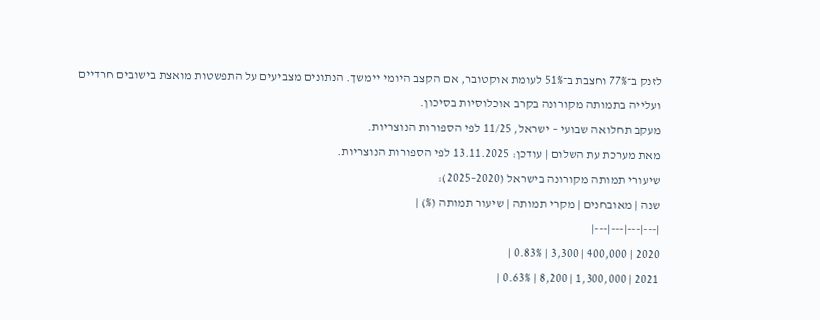לזנק ב־77% וחצבת ב־51% לעומת אוקטובר, אם הקצב היומי יימשך. הנתונים מצביעים על התפשטות מואצת בישובים חרדיים ועלייה בתמותה מקורונה בקרב אוכלוסיות בסיכון.
מעקב תחלואה שבועי – ישראל, 11/25 לפי הספורות הנוצריות.
מאת מערכת עת השלום | עודכן: 13.11.2025 לפי הספורות הנוצריות.
שיעורי תמותה מקורונה בישראל (2020–2025):
שנה | מאובחנים | מקרי תמותה | שיעור תמותה (%) |
|---|---|---|---|
2020 | 400,000 | 3,300 | 0.83% |
2021 | 1,300,000 | 8,200 | 0.63% |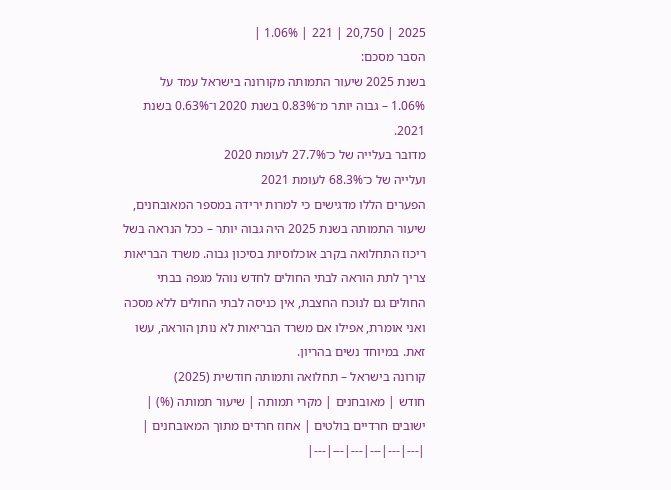2025 | 20,750 | 221 | 1.06% |
הסבר מסכם:
בשנת 2025 שיעור התמותה מקורונה בישראל עמד על 1.06% – גבוה יותר מ־0.83% בשנת 2020 ו־0.63% בשנת 2021.
מדובר בעלייה של כ־27.7% לעומת 2020
ועלייה של כ־68.3% לעומת 2021
הפערים הללו מדגישים כי למרות ירידה במספר המאובחנים, שיעור התמותה בשנת 2025 היה גבוה יותר – ככל הנראה בשל ריכוז התחלואה בקרב אוכלוסיות בסיכון גבוה. משרד הבריאות צריך לתת הוראה לבתי החולים לחדש נוהל מגפה בבתי החולים גם לנוכח החצבת, אין כניסה לבתי החולים ללא מסכה ואני אומרת, אפילו אם משרד הבריאות לא נותן הוראה, עשו זאת. במיוחד נשים בהריון.
קורונה בישראל – תחלואה ותמותה חודשית (2025)
חודש | מאובחנים | מקרי תמותה | שיעור תמותה (%) | ישובים חרדיים בולטים | אחוז חרדים מתוך המאובחנים |
|---|---|---|---|---|---|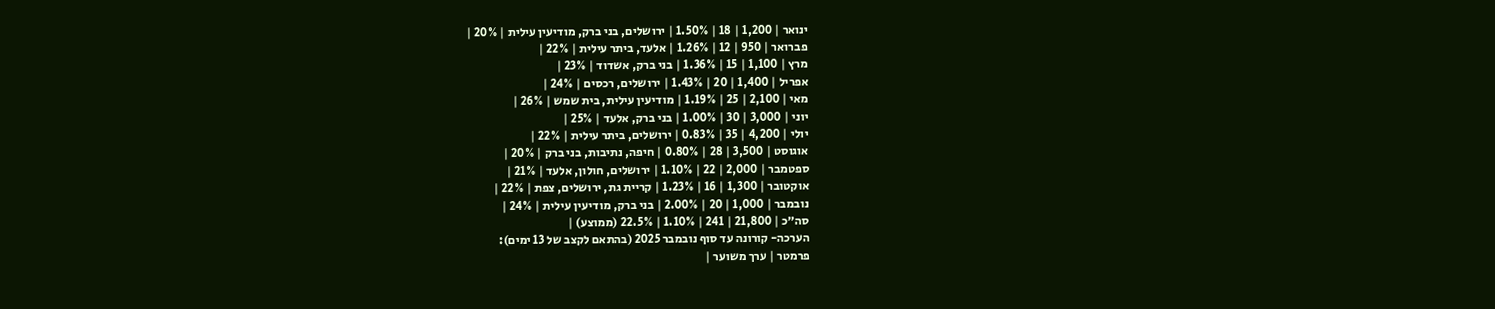ינואר | 1,200 | 18 | 1.50% | ירושלים, בני ברק, מודיעין עילית | 20% |
פברואר | 950 | 12 | 1.26% | אלעד, ביתר עילית | 22% |
מרץ | 1,100 | 15 | 1.36% | בני ברק, אשדוד | 23% |
אפריל | 1,400 | 20 | 1.43% | ירושלים, רכסים | 24% |
מאי | 2,100 | 25 | 1.19% | מודיעין עילית, בית שמש | 26% |
יוני | 3,000 | 30 | 1.00% | בני ברק, אלעד | 25% |
יולי | 4,200 | 35 | 0.83% | ירושלים, ביתר עילית | 22% |
אוגוסט | 3,500 | 28 | 0.80% | חיפה, נתיבות, בני ברק | 20% |
ספטמבר | 2,000 | 22 | 1.10% | ירושלים, חולון, אלעד | 21% |
אוקטובר | 1,300 | 16 | 1.23% | קריית גת, ירושלים, צפת | 22% |
נובמבר | 1,000 | 20 | 2.00% | בני ברק, מודיעין עילית | 24% |
סה״כ | 21,800 | 241 | 1.10% | 22.5% (ממוצע) |
הערכה- קורונה עד סוף נובמבר 2025 (בהתאם לקצב של 13 ימים):
פרמטר | ערך משוער |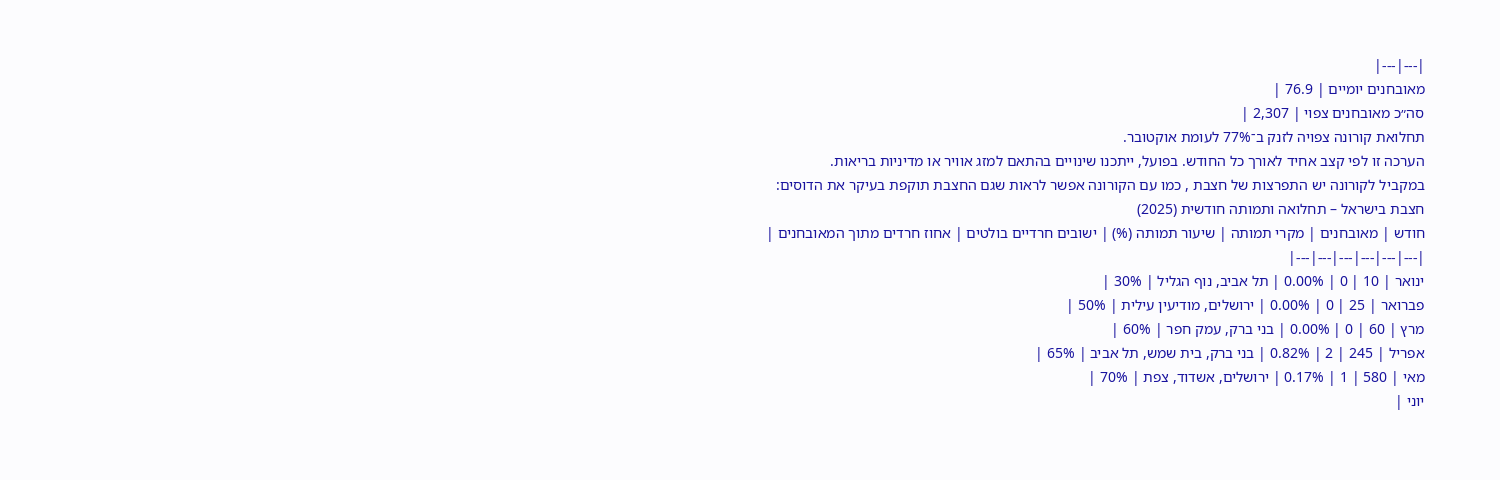|---|---|
מאובחנים יומיים | 76.9 |
סה״כ מאובחנים צפוי | 2,307 |
תחלואת קורונה צפויה לזנק ב־77% לעומת אוקטובר.
הערכה זו לפי קצב אחיד לאורך כל החודש. בפועל, ייתכנו שינויים בהתאם למזג אוויר או מדיניות בריאות.
במקביל לקורונה יש התפרצות של חצבת , כמו עם הקורונה אפשר לראות שגם החצבת תוקפת בעיקר את הדוסים:
חצבת בישראל – תחלואה ותמותה חודשית (2025)
חודש | מאובחנים | מקרי תמותה | שיעור תמותה (%) | ישובים חרדיים בולטים | אחוז חרדים מתוך המאובחנים |
|---|---|---|---|---|---|
ינואר | 10 | 0 | 0.00% | תל אביב, נוף הגליל | 30% |
פברואר | 25 | 0 | 0.00% | ירושלים, מודיעין עילית | 50% |
מרץ | 60 | 0 | 0.00% | בני ברק, עמק חפר | 60% |
אפריל | 245 | 2 | 0.82% | בני ברק, בית שמש, תל אביב | 65% |
מאי | 580 | 1 | 0.17% | ירושלים, אשדוד, צפת | 70% |
יוני |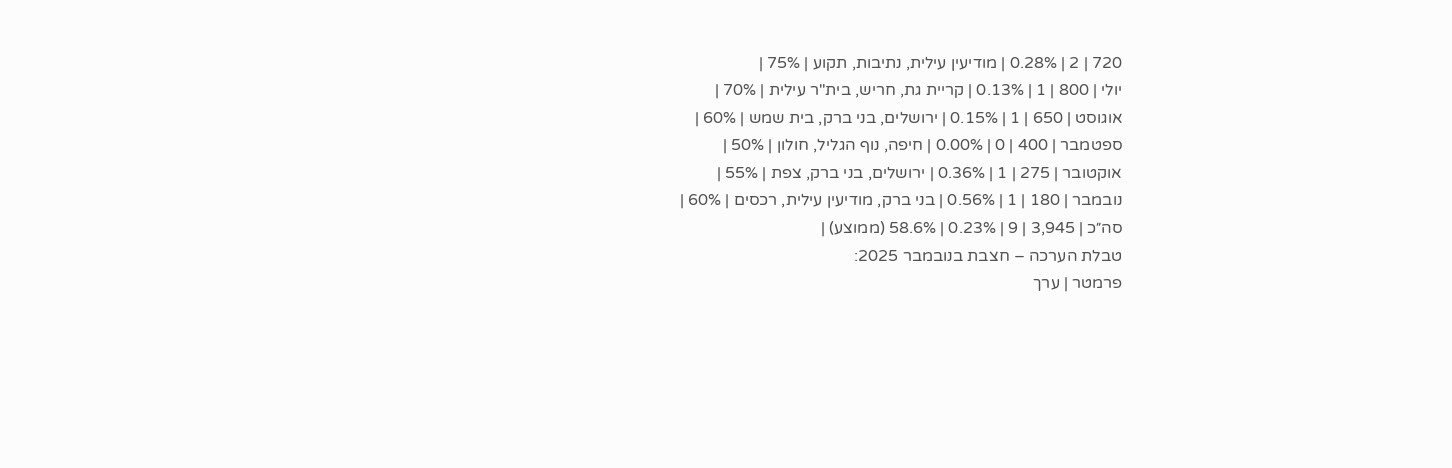720 | 2 | 0.28% | מודיעין עילית, נתיבות, תקוע | 75% |
יולי | 800 | 1 | 0.13% | קריית גת, חריש, בית"ר עילית | 70% |
אוגוסט | 650 | 1 | 0.15% | ירושלים, בני ברק, בית שמש | 60% |
ספטמבר | 400 | 0 | 0.00% | חיפה, נוף הגליל, חולון | 50% |
אוקטובר | 275 | 1 | 0.36% | ירושלים, בני ברק, צפת | 55% |
נובמבר | 180 | 1 | 0.56% | בני ברק, מודיעין עילית, רכסים | 60% |
סה״כ | 3,945 | 9 | 0.23% | 58.6% (ממוצע) |
טבלת הערכה – חצבת בנובמבר 2025:
פרמטר | ערך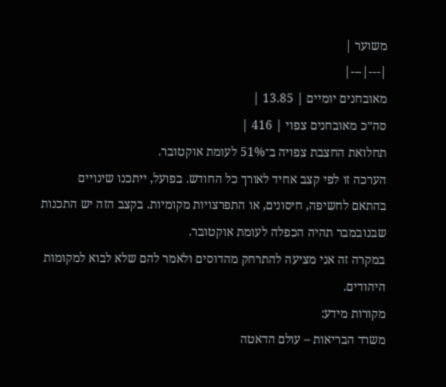משוער |
|---|---|
מאובחנים יומיים | 13.85 |
סה״כ מאובחנים צפוי | 416 |
תחלואת החצבת צפויה ב־51% לעומת אוקטובר.
הערכה זו לפי קצב אחיד לאורך כל החודש. בפועל, ייתכנו שינויים בהתאם לחשיפה, חיסונים, או התפרצויות מקומיות. בקצב הזה יש התכנות שבנובמבר תהיה הכפלה לעומת אוקטובר.
במקרה זה אני מציעה להתרחק מהדוסים ולאמר להם שלא לבוא למקומות היהודים.
מקורות מידע:
משרד הבריאות – עולם הדאטה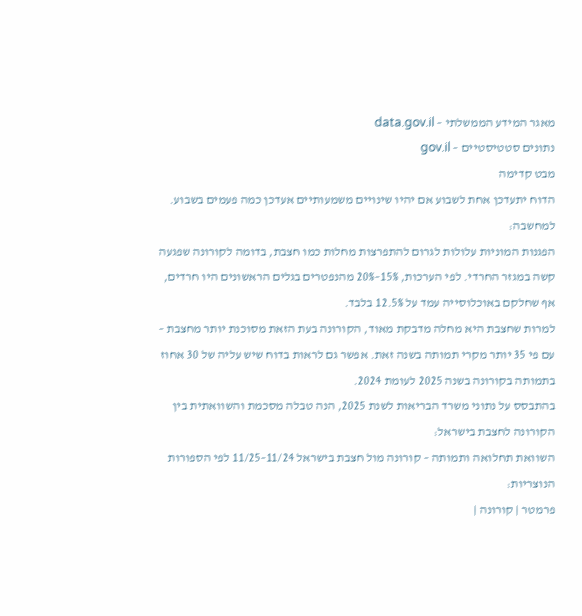מאגר המידע הממשלתי – data.gov.il
נתונים סטטיסטיים – gov.il
מבט קדימה
הדוח יתעדכן אחת לשבוע אם יהיו שינויים משמעותיים אעדכן כמה פעמים בשבוע.
למחשבה:
הפגנות המוניות עלולות לגרום להתפרצות מחלות כמו חצבת, בדומה לקורונה שפגעה קשה במגזר החרדי. לפי הערכות, 15%–20% מהנפטרים בגלים הראשונים היו חרדים, אף שחלקם באוכלוסייה עמד על 12.5% בלבד.
למרות שחצבת היא מחלה מדבקת מאוד, הקורונה בעת הזאת מסוכנת יותר מחצבת – עם פי 35 יותר מקרי תמותה בשנה זאת. אפשר גם לראות בדוח שיש עליה של 30 אחוז בתמותה בקורונה בשנה 2025 לעומת 2024.
בהתבסס על נתוני משרד הבריאות לשנת 2025, הנה טבלה מסכמת והשוואתית בין הקורונה לחצבת בישראל:
השוואת תחלואה ותמותה – קורונה מול חצבת בישראל 11/24–11/25 לפי הספורות הנוצריות:
פרמטר | קורונה |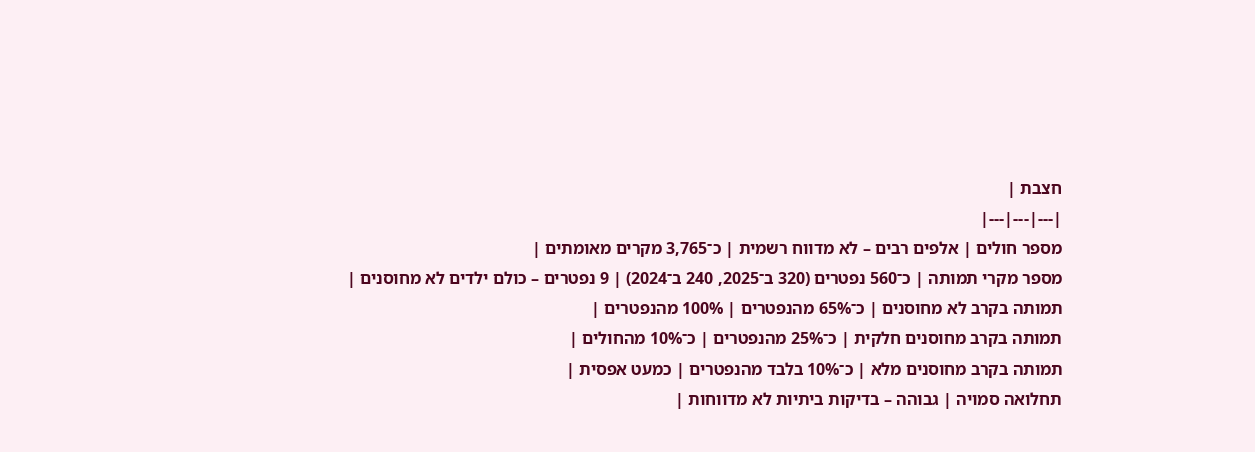חצבת |
|---|---|---|
מספר חולים | אלפים רבים – לא מדווח רשמית | כ־3,765 מקרים מאומתים |
מספר מקרי תמותה | כ־560 נפטרים (320 ב־2025, 240 ב־2024) | 9 נפטרים – כולם ילדים לא מחוסנים |
תמותה בקרב לא מחוסנים | כ־65% מהנפטרים | 100% מהנפטרים |
תמותה בקרב מחוסנים חלקית | כ־25% מהנפטרים | כ־10% מהחולים |
תמותה בקרב מחוסנים מלא | כ־10% בלבד מהנפטרים | כמעט אפסית |
תחלואה סמויה | גבוהה – בדיקות ביתיות לא מדווחות |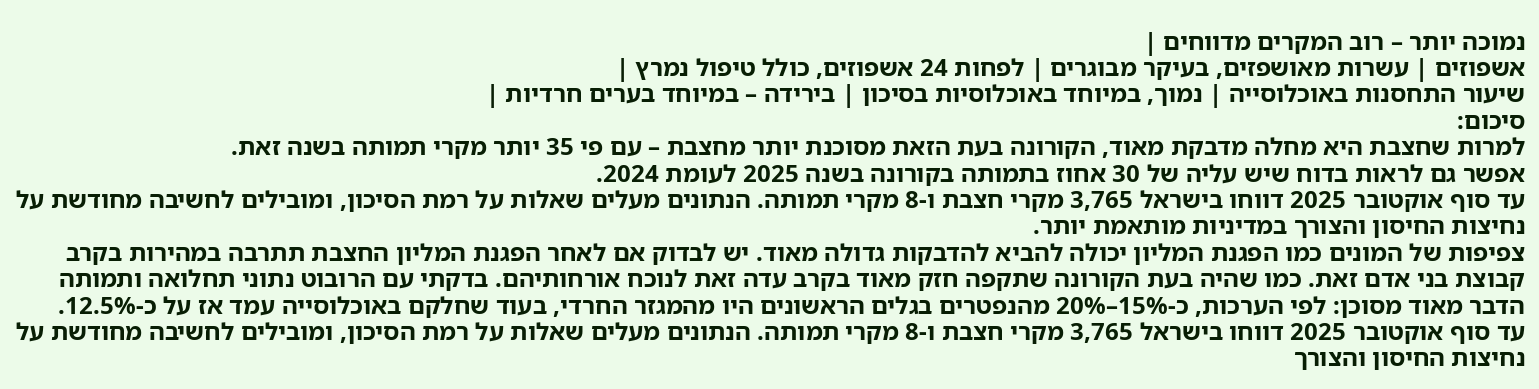נמוכה יותר – רוב המקרים מדווחים |
אשפוזים | עשרות מאושפזים, בעיקר מבוגרים | לפחות 24 אשפוזים, כולל טיפול נמרץ |
שיעור התחסנות באוכלוסייה | נמוך, במיוחד באוכלוסיות בסיכון | בירידה – במיוחד בערים חרדיות |
סיכום:
למרות שחצבת היא מחלה מדבקת מאוד, הקורונה בעת הזאת מסוכנת יותר מחצבת – עם פי 35 יותר מקרי תמותה בשנה זאת.
אפשר גם לראות בדוח שיש עליה של 30 אחוז בתמותה בקורונה בשנה 2025 לעומת 2024.
עד סוף אוקטובר 2025 דווחו בישראל 3,765 מקרי חצבת ו-8 מקרי תמותה. הנתונים מעלים שאלות על רמת הסיכון, ומובילים לחשיבה מחודשת על נחיצות החיסון והצורך במדיניות מותאמת יותר.
צפיפות של המונים כמו הפגנת המליון יכולה להביא להדבקות גדולה מאוד. יש לבדוק אם לאחר הפגנת המליון החצבת תתרבה במהירות בקרב קבוצת בני אדם זאת. כמו שהיה בעת הקורונה שתקפה חזק מאוד בקרב עדה זאת לנוכח אורחותיהם. בדקתי עם הרובוט נתוני תחלואה ותמותה הדבר מאוד מסוכן: לפי הערכות, כ-15%–20% מהנפטרים בגלים הראשונים היו מהמגזר החרדי, בעוד שחלקם באוכלוסייה עמד אז על כ-12.5%.
עד סוף אוקטובר 2025 דווחו בישראל 3,765 מקרי חצבת ו-8 מקרי תמותה. הנתונים מעלים שאלות על רמת הסיכון, ומובילים לחשיבה מחודשת על נחיצות החיסון והצורך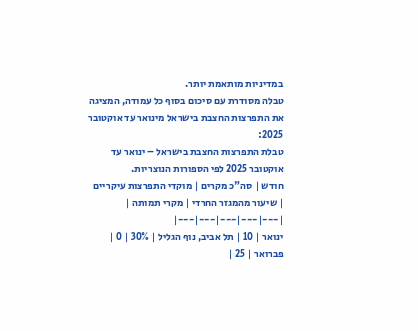במדיניות מותאמת יותר.
טבלה מסודרת עם סיכום בסוף כל עמודה, המציגה את התפרצות החצבת בישראל מינואר עד אוקטובר 2025:
טבלת התפרצות החצבת בישראל – ינואר עד אוקטובר 2025 לפי הספורות הנוצריות.
חודש | סה"כ מקרים | מוקדי התפרצות עיקריים | שיעור מהמגזר החרדי | מקרי תמותה |
|---|---|---|---|---|
ינואר | 10 | תל אביב, נוף הגליל | 30% | 0 |
פברואר | 25 |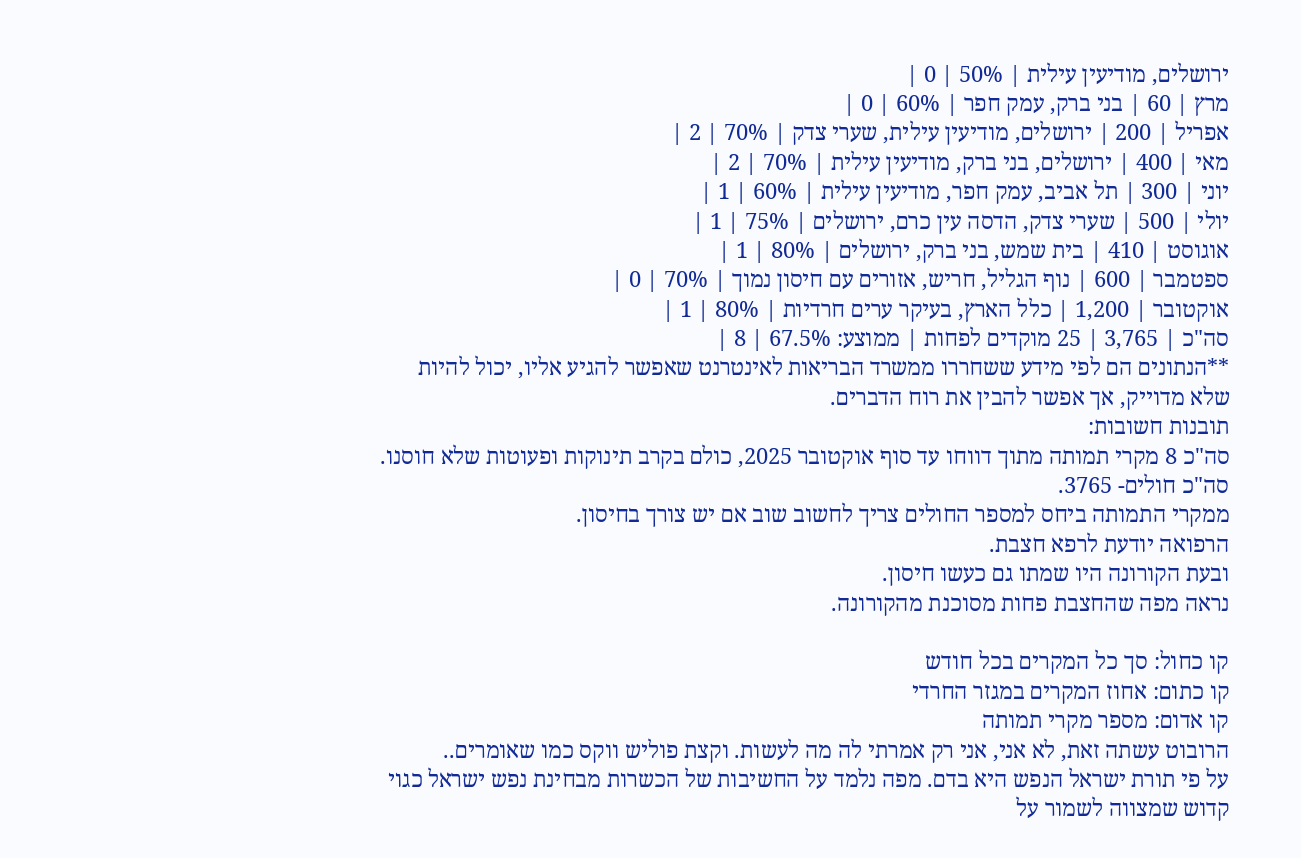ירושלים, מודיעין עילית | 50% | 0 |
מרץ | 60 | בני ברק, עמק חפר | 60% | 0 |
אפריל | 200 | ירושלים, מודיעין עילית, שערי צדק | 70% | 2 |
מאי | 400 | ירושלים, בני ברק, מודיעין עילית | 70% | 2 |
יוני | 300 | תל אביב, עמק חפר, מודיעין עילית | 60% | 1 |
יולי | 500 | שערי צדק, הדסה עין כרם, ירושלים | 75% | 1 |
אוגוסט | 410 | בית שמש, בני ברק, ירושלים | 80% | 1 |
ספטמבר | 600 | נוף הגליל, חריש, אזורים עם חיסון נמוך | 70% | 0 |
אוקטובר | 1,200 | כלל הארץ, בעיקר ערים חרדיות | 80% | 1 |
סה"כ | 3,765 | 25 מוקדים לפחות | ממוצע: 67.5% | 8 |
**הנתונים הם לפי מידע ששחררו ממשרד הבריאות לאינטרנט שאפשר להגיע אליו, יכול להיות שלא מדוייק, אך אפשר להבין את רוח הדברים.
תובנות חשובות:
סה"כ 8 מקרי תמותה מתוך דווחו עד סוף אוקטובר 2025, כולם בקרב תינוקות ופעוטות שלא חוסנו.
סה"כ חולים- 3765.
ממקרי התמותה ביחס למספר החולים צריך לחשוב שוב אם יש צורך בחיסון.
הרפואה יודעת לרפא חצבת.
ובעת הקורונה היו שמתו גם כעשו חיסון.
נראה מפה שהחצבת פחות מסוכנת מהקורונה.

קו כחול: סך כל המקרים בכל חודש
קו כתום: אחוז המקרים במגזר החרדי
קו אדום: מספר מקרי תמותה
הרובוט עשתה זאת, לא אני, אני רק אמרתי לה מה לעשות. וקצת פוליש ווקס כמו שאומרים..
על פי תורת ישראל הנפש היא בדם. מפה נלמד על החשיבות של הכשרות מבחינת נפש ישראל כגוי קדוש שמצווה לשמור על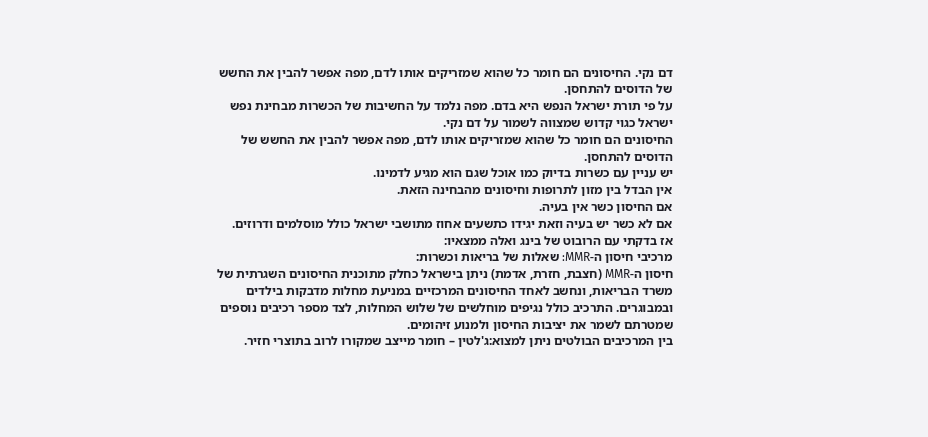דם נקי. החיסונים הם חומר כל שהוא שמזריקים אותו לדם, מפה אפשר להבין את החשש של הדוסים להתחסן.
על פי תורת ישראל הנפש היא בדם. מפה נלמד על החשיבות של הכשרות מבחינת נפש ישראל כגוי קדוש שמצווה לשמור על דם נקי.
החיסונים הם חומר כל שהוא שמזריקים אותו לדם, מפה אפשר להבין את החשש של הדוסים להתחסן.
יש עניין עם כשרות בדיוק כמו אוכל שגם הוא מגיע לדמינו.
אין הבדל בין מזון לתרופות וחיסונים מהבחינה הזאת.
אם החיסון כשר אין בעיה.
אם לא כשר יש בעיה וזאת יגידו כתשעים אחוז מתושבי ישראל כולל מוסלמים ודרוזים.
אז בדקתי עם הרובוט של בינג ואלה ממצאיו:
מרכיבי חיסון ה-MMR: שאלות של בריאות וכשרות:
חיסון ה-MMR (חצבת, חזרת, אדמת) ניתן בישראל כחלק מתוכנית החיסונים השגרתית של משרד הבריאות, ונחשב לאחד החיסונים המרכזיים במניעת מחלות מדבקות בילדים ובמבוגרים. התרכיב כולל נגיפים מוחלשים של שלוש המחלות, לצד מספר רכיבים נוספים שמטרתם לשמר את יציבות החיסון ולמנוע זיהומים.
בין המרכיבים הבולטים ניתן למצוא:ג'לטין – חומר מייצב שמקורו לרוב בתוצרי חזיר.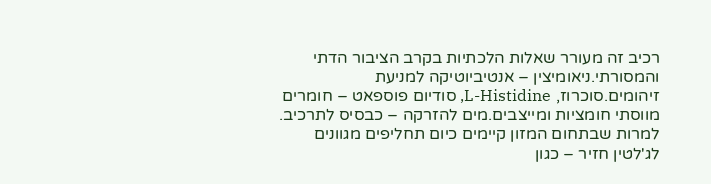רכיב זה מעורר שאלות הלכתיות בקרב הציבור הדתי והמסורתי.ניאומיצין – אנטיביוטיקה למניעת זיהומים.סוכרוז, L-Histidine, סודיום פוספאט – חומרים מווסתי חומציות ומייצבים.מים להזרקה – כבסיס לתרכיב.
למרות שבתחום המזון קיימים כיום תחליפים מגוונים לג'לטין חזיר – כגון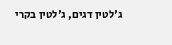ג'לטין דגים, ג'לטין בקרי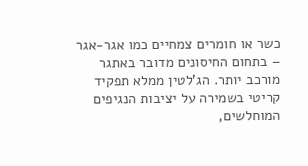כשר או חומרים צמחיים כמו אגר-אגר – בתחום החיסונים מדובר באתגר מורכב יותר. הג'לטין ממלא תפקיד קריטי בשמירה על יציבות הנגיפים המוחלשים,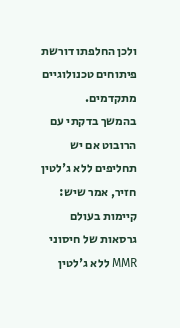ולכן החלפתו דורשת פיתוחים טכנולוגיים מתקדמים.
בהמשך בדקתי עם הרובוט אם יש תחליפים ללא ג'לטין חזיר, אמר שיש:
קיימות בעולם גרסאות של חיסוני MMR ללא ג'לטין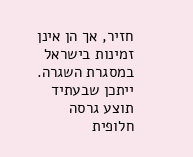חזיר, אך הן אינן זמינות בישראל במסגרת השגרה. ייתכן שבעתיד תוצע גרסה חלופית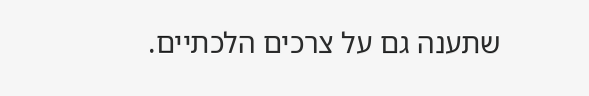שתענה גם על צרכים הלכתיים.